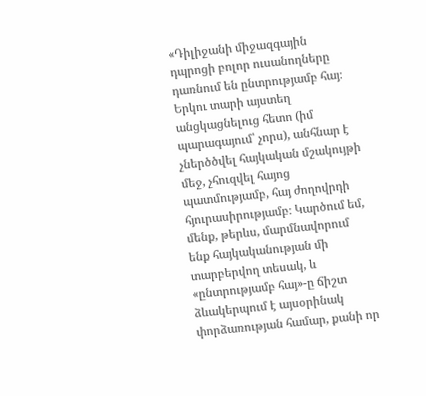«Դիլիջանի միջազգային դպրոցի բոլոր ուսանողները դառնում են ընտրությամբ հայ։ Երկու տարի այստեղ անցկացնելուց հետո (իմ պարագայում՝ չորս), անհնար է չներծծվել հայկական մշակույթի մեջ, չհուզվել հայոց պատմությամբ, հայ ժողովրդի հյուրասիրությամբ։ Կարծում եմ, մենք, թերևս, մարմնավորում ենք հայկականության մի տարբերվող տեսակ, և «ընտրությամբ հայ»-ը ճիշտ ձևակերպում է այսօրինակ փորձառության համար, քանի որ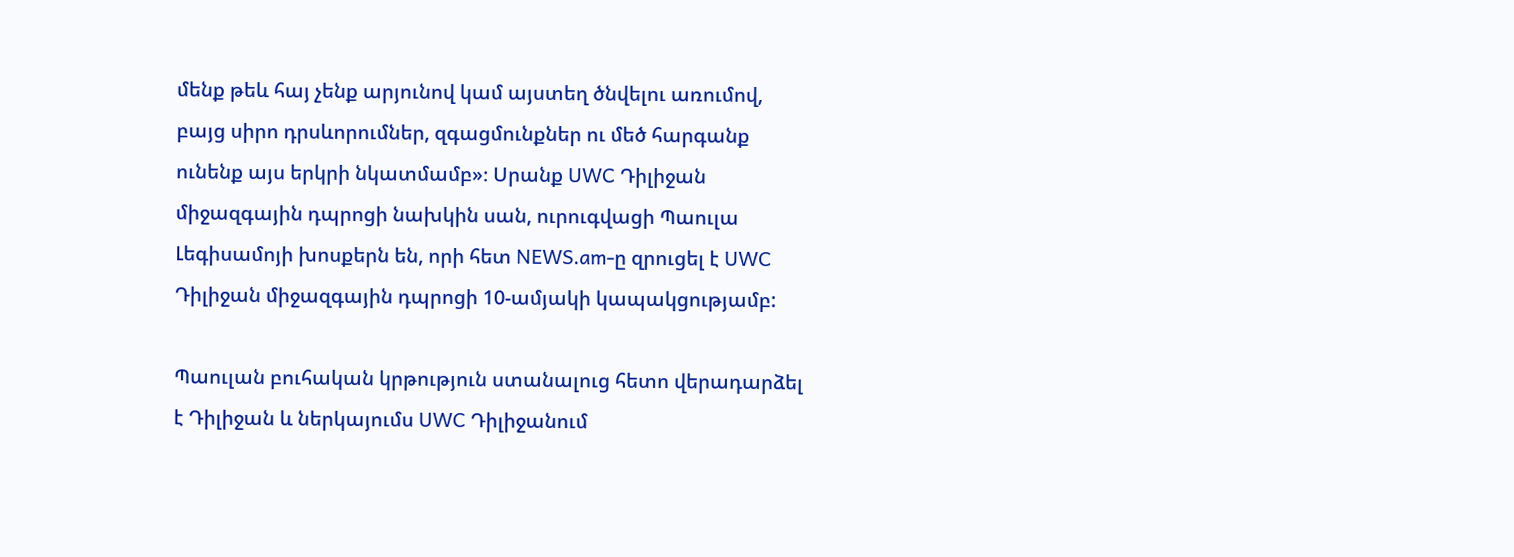մենք թեև հայ չենք արյունով կամ այստեղ ծնվելու առումով, բայց սիրո դրսևորումներ, զգացմունքներ ու մեծ հարգանք ունենք այս երկրի նկատմամբ»։ Սրանք UWC Դիլիջան միջազգային դպրոցի նախկին սան, ուրուգվացի Պաուլա Լեգիսամոյի խոսքերն են, որի հետ NEWS.am-ը զրուցել է UWC Դիլիջան միջազգային դպրոցի 10-ամյակի կապակցությամբ:

Պաուլան բուհական կրթություն ստանալուց հետո վերադարձել է Դիլիջան և ներկայումս UWC Դիլիջանում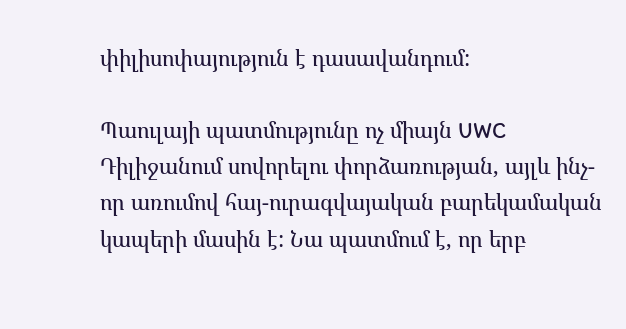փիլիսոփայություն է դասավանդում:

Պաուլայի պատմությունը ոչ միայն UWC Դիլիջանում սովորելու փորձառության, այլև ինչ-որ առումով հայ-ուրագվայական բարեկամական կապերի մասին է: Նա պատմում է, որ երբ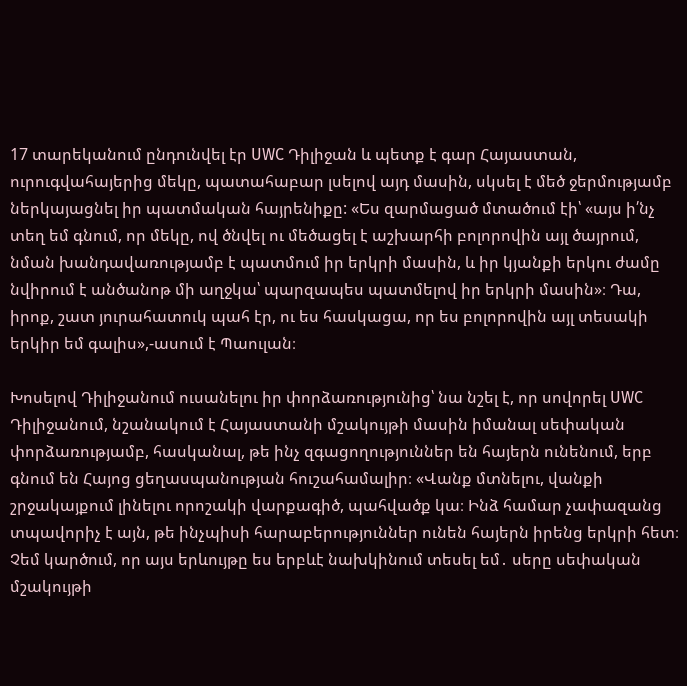17 տարեկանում ընդունվել էր UWC Դիլիջան և պետք է գար Հայաստան, ուրուգվահայերից մեկը, պատահաբար լսելով այդ մասին, սկսել է մեծ ջերմությամբ ներկայացնել իր պատմական հայրենիքը: «Ես զարմացած մտածում էի՝ «այս ի՛նչ տեղ եմ գնում, որ մեկը, ով ծնվել ու մեծացել է աշխարհի բոլորովին այլ ծայրում, նման խանդավառությամբ է պատմում իր երկրի մասին, և իր կյանքի երկու ժամը նվիրում է անծանոթ մի աղջկա՝ պարզապես պատմելով իր երկրի մասին»։ Դա, իրոք, շատ յուրահատուկ պահ էր, ու ես հասկացա, որ ես բոլորովին այլ տեսակի երկիր եմ գալիս»,-ասում է Պաուլան։

Խոսելով Դիլիջանում ուսանելու իր փորձառությունից՝ նա նշել է, որ սովորել UWC Դիլիջանում, նշանակում է Հայաստանի մշակույթի մասին իմանալ սեփական փորձառությամբ, հասկանալ, թե ինչ զգացողություններ են հայերն ունենում, երբ գնում են Հայոց ցեղասպանության հուշահամալիր։ «Վանք մտնելու, վանքի շրջակայքում լինելու որոշակի վարքագիծ, պահվածք կա։ Ինձ համար չափազանց տպավորիչ է այն, թե ինչպիսի հարաբերություններ ունեն հայերն իրենց երկրի հետ։ Չեմ կարծում, որ այս երևույթը ես երբևէ նախկինում տեսել եմ․ սերը սեփական մշակույթի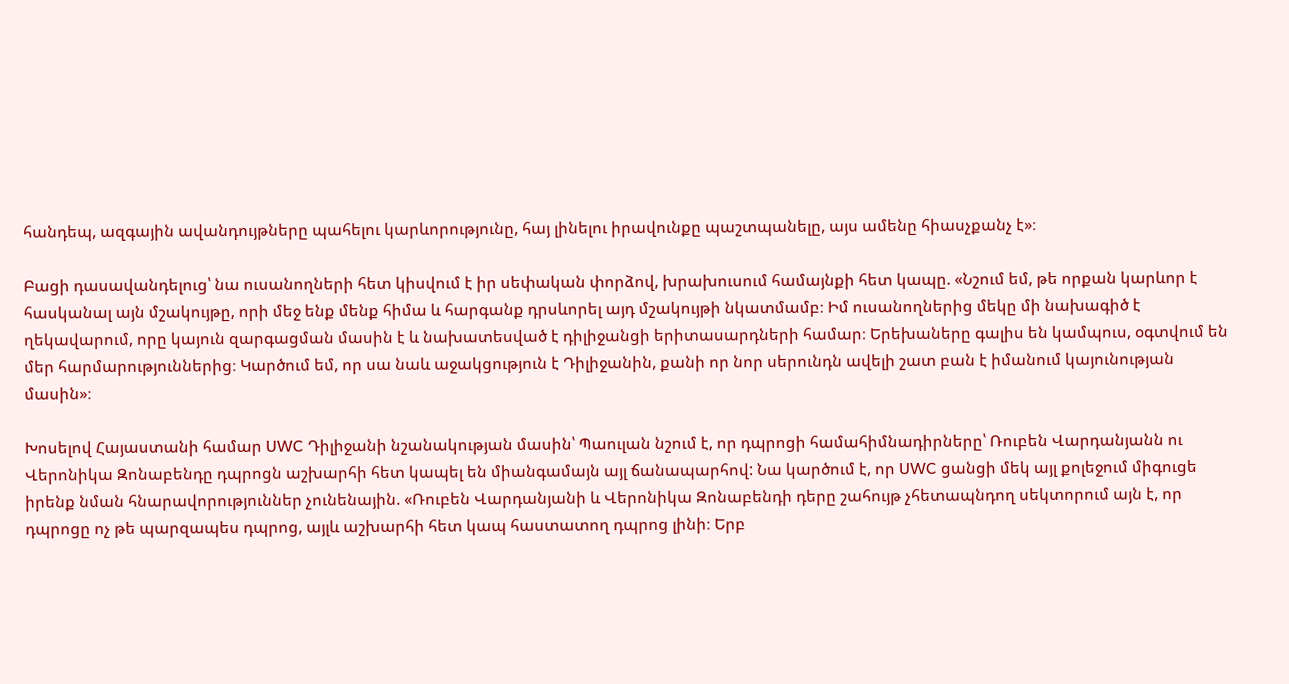հանդեպ, ազգային ավանդույթները պահելու կարևորությունը, հայ լինելու իրավունքը պաշտպանելը, այս ամենը հիասչքանչ է»։

Բացի դասավանդելուց՝ նա ուսանողների հետ կիսվում է իր սեփական փորձով, խրախուսում համայնքի հետ կապը. «Նշում եմ, թե որքան կարևոր է հասկանալ այն մշակույթը, որի մեջ ենք մենք հիմա և հարգանք դրսևորել այդ մշակույթի նկատմամբ։ Իմ ուսանողներից մեկը մի նախագիծ է ղեկավարում, որը կայուն զարգացման մասին է և նախատեսված է դիլիջանցի երիտասարդների համար։ Երեխաները գալիս են կամպուս, օգտվում են մեր հարմարություններից։ Կարծում եմ, որ սա նաև աջակցություն է Դիլիջանին, քանի որ նոր սերունդն ավելի շատ բան է իմանում կայունության մասին»։

Խոսելով Հայաստանի համար UWC Դիլիջանի նշանակության մասին՝ Պաուլան նշում է, որ դպրոցի համահիմնադիրները՝ Ռուբեն Վարդանյանն ու Վերոնիկա Զոնաբենդը դպրոցն աշխարհի հետ կապել են միանգամայն այլ ճանապարհով: Նա կարծում է, որ UWC ցանցի մեկ այլ քոլեջում միգուցե իրենք նման հնարավորություններ չունենային. «Ռուբեն Վարդանյանի և Վերոնիկա Զոնաբենդի դերը շահույթ չհետապնդող սեկտորում այն է, որ դպրոցը ոչ թե պարզապես դպրոց, այլև աշխարհի հետ կապ հաստատող դպրոց լինի։ Երբ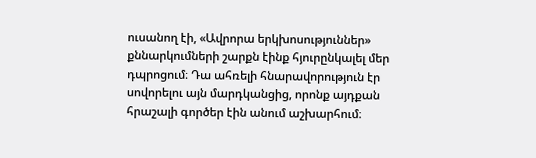ուսանող էի, «Ավրորա երկխոսություններ» քննարկումների շարքն էինք հյուրընկալել մեր դպրոցում։ Դա ահռելի հնարավորություն էր սովորելու այն մարդկանցից, որոնք այդքան հրաշալի գործեր էին անում աշխարհում։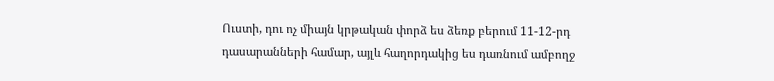Ուստի, դու ոչ միայն կրթական փորձ ես ձեռք բերում 11-12-րդ դասարանների համար, այլև հաղորդակից ես դառնում ամբողջ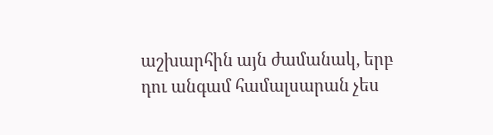աշխարհին այն ժամանակ, երբ դու անգամ համալսարան չես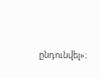ընդունվել»։